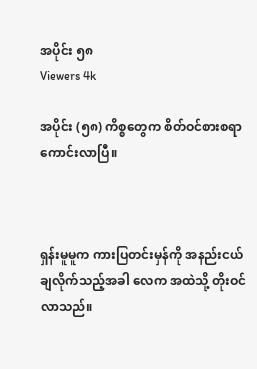အပိုင်း ၅၈
Viewers 4k

အပိုင်း (၅၈) ကိစ္စတွေက စိတ်ဝင်စားစရာ ကောင်းလာပြီ။



ရှန်းမူမူက ကားပြတင်းမှန်ကို အနည်းငယ် ချလိုက်သည့်အခါ လေက အထဲသို့ တိုးဝင်လာသည်။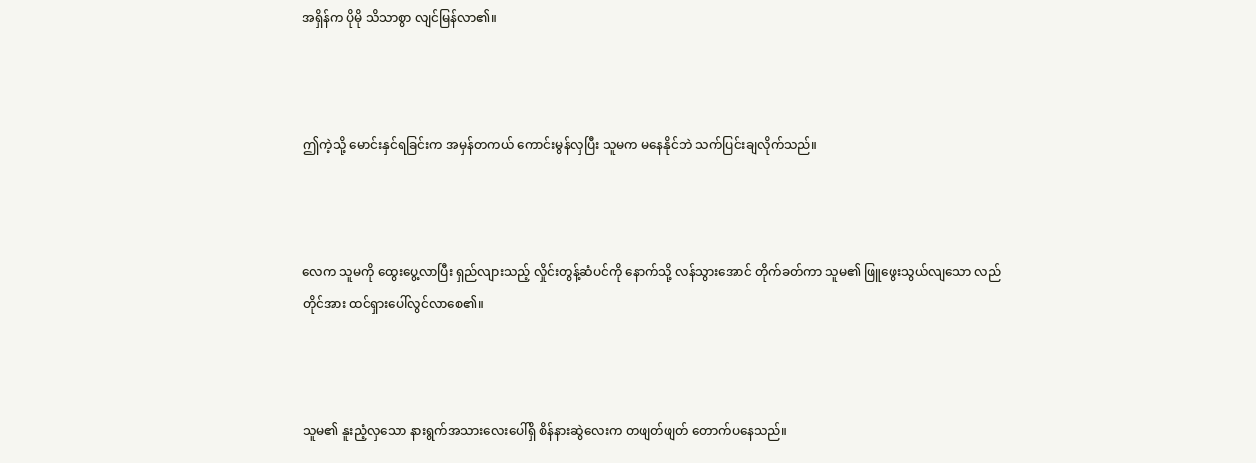အရှိန်က ပိုမို သိသာစွာ လျင်မြန်လာ၏။



ဤကဲ့သို့ မောင်းနှင်ရခြင်းက အမှန်တကယ် ကောင်းမွန်လှပြီး သူမက မနေနိုင်ဘဲ သက်ပြင်းချလိုက်သည်။



လေက သူမကို ထွေးပွေ့လာပြီး ရှည်လျားသည့် လှိုင်းတွန့်ဆံပင်ကို နောက်သို့ လန်သွားအောင် တိုက်ခတ်ကာ သူမ၏ ဖြူဖွေးသွယ်လျသော လည်တိုင်အား ထင်ရှားပေါ်လွင်လာစေ၏။



သူမ၏ နူးညံ့လှသော နားရွက်အသားလေးပေါ်ရှိ စိန်နားဆွဲလေးက တဖျတ်ဖျတ် တောက်ပနေသည်။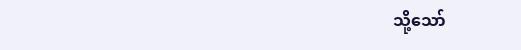သို့သော်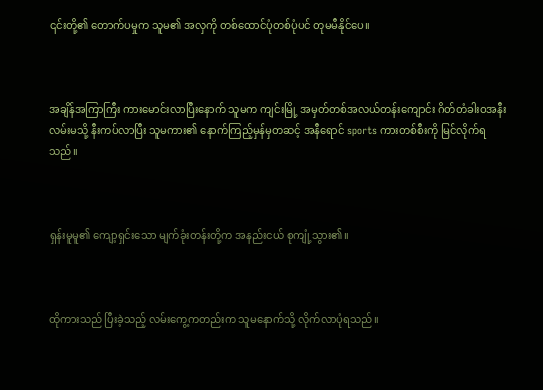၎င်းတို့၏ တောက်ပမှုက သူမ၏ အလှကို တစ်ထောင်ပုံတစ်ပုံပင် တုမမီနိုင်ပေ။



အချိန်အကြာကြီး ကားမောင်းလာပြီးနောက် သူမက ကျင်းမြို့ အမှတ်တစ်အလယ်တန်းကျောင်း ဂိတ်တံခါးဝအနီး လမ်းမသို့ နီးကပ်လာပြီး သူမကား၏ နောက်ကြည့်မှန်မှတဆင့် အနီရောင် sports ကားတစ်စီးကို မြင်လိုက်ရသည်။



ရှန်းမူမူ၏ ကျော့ရှင်းသော မျက်ခုံးတန်းတို့က အနည်းငယ် စုကျုံ့သွား၏။



ထိုကားသည် ပြီးခဲ့သည့် လမ်းကွေ့ကတည်းက သူမနောက်သို့ လိုက်လာပုံရသည်။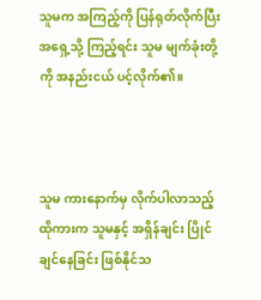သူမက အကြည့်ကို ပြန်ရုတ်လိုက်ပြီး အရှေ့သို့ ကြည့်ရင်း သူမ မျက်ခုံးတို့ကို အနည်းငယ် ပင့်လိုက်၏။



သူမ ကားနောက်မှ လိုက်ပါလာသည့် ထိုကားက သူမနှင့် အရှိန်ချင်း ပြိုင်ချင်နေခြင်း ဖြစ်နိုင်သ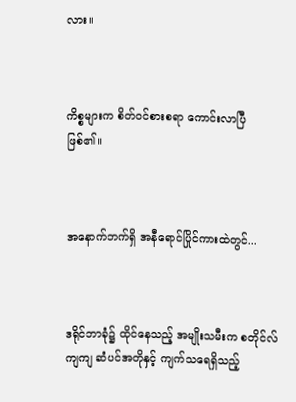လား။



ကိစ္စများက စိတ်ဝင်စားစရာ ကောင်းလာပြီ ဖြစ်၏။



အနောက်ဘက်ရှိ အနီရောင်ပြိုင်ကားထဲတွင်...



ဒရိုင်ဘာခုံ၌ ထိုင်နေသည့် အမျိုးသမီးက စတိုင်လ်ကျကျ ဆံပင်အတိုနှင့် ကျက်သရေရှိသည့်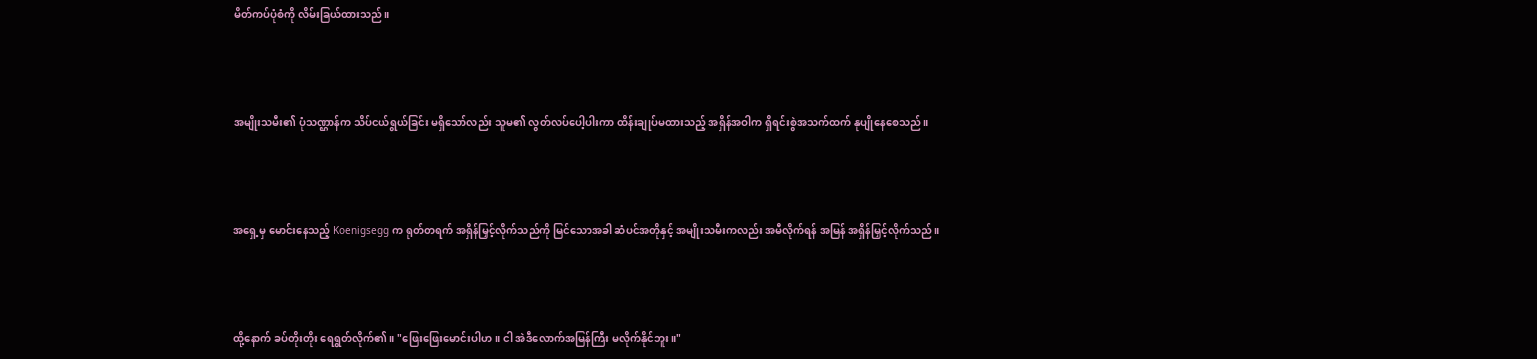မိတ်ကပ်ပုံစံကို လိမ်းခြယ်ထားသည်။



အမျိုးသမီး၏ ပုံသဏ္ဌာန်က သိပ်ငယ်ရွယ်ခြင်း မရှိသော်လည်း သူမ၏ လွတ်လပ်ပေါ့ပါးကာ ထိန်းချုပ်မထားသည့် အရှိန်အဝါက ရှိရင်းစွဲအသက်ထက် နုပျိုနေစေသည်။



အရှေ့မှ မောင်းနေသည့် Koenigsegg က ရုတ်တရက် အရှိန်မြှင့်လိုက်သည်ကို မြင်သောအခါ ဆံပင်အတိုနှင့် အမျိုးသမီးကလည်း အမီလိုက်ရန် အမြန် အရှိန်မြှင့်လိုက်သည်။



ထို့နောက် ခပ်တိုးတိုး ရေရွတ်လိုက်၏။ "ဖြေးဖြေးမောင်းပါဟ။ ငါ အဲဒီလောက်အမြန်ကြီး မလိုက်နိုင်ဘူး။"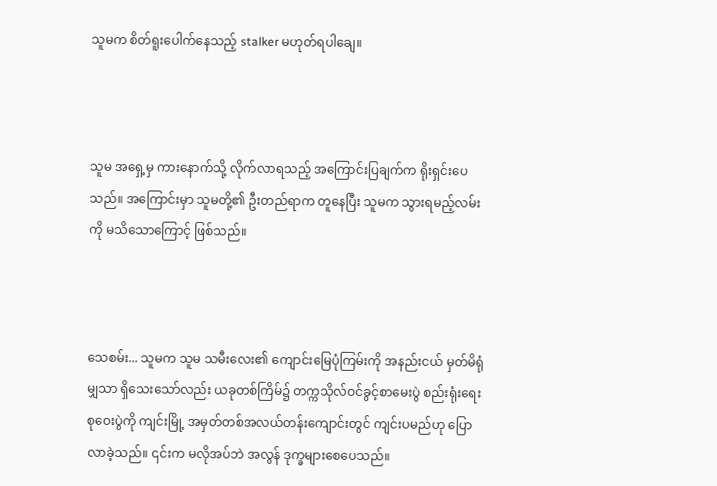သူမက စိတ်ရူးပေါက်နေသည့် stalker မဟုတ်ရပါချေ။



သူမ အရှေ့မှ ကားနောက်သို့ လိုက်လာရသည့် အကြောင်းပြချက်က ရိုးရှင်းပေသည်။ အကြောင်းမှာ သူမတို့၏ ဦးတည်ရာက တူနေပြီး သူမက သွားရမည့်လမ်းကို မသိသောကြောင့် ဖြစ်သည်။



သေစမ်း... သူမက သူမ သမီးလေး၏ ကျောင်းမြေပုံကြမ်းကို အနည်းငယ် မှတ်မိရုံမျှသာ ရှိသေးသော်လည်း ယခုတစ်ကြိမ်၌ တက္ကသိုလ်ဝင်ခွင့်စာမေးပွဲ စည်းရုံးရေး စုဝေးပွဲကို ကျင်းမြို့ အမှတ်တစ်အလယ်တန်းကျောင်းတွင် ကျင်းပမည်ဟု ပြောလာခဲ့သည်။ ၎င်းက မလိုအပ်ဘဲ အလွန် ဒုက္ခများစေပေသည်။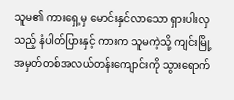သူမ၏ ကားရှေ့မှ မောင်းနှင်လာသော ရှားပါးလှသည့် နံပါတ်ပြားနှင့် ကားက သူမကဲ့သို့ ကျင်းမြို့ အမှတ်တစ်အလယ်တန်းကျောင်းကို သွားရောက်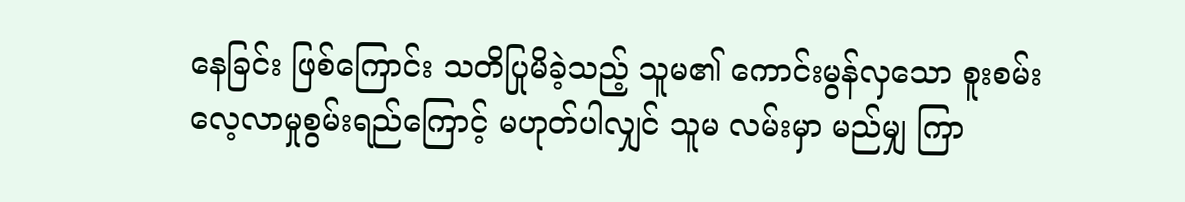နေခြင်း ဖြစ်ကြောင်း သတိပြုမိခဲ့သည့် သူမ၏ ကောင်းမွန်လှသော စူးစမ်းလေ့လာမှုစွမ်းရည်ကြောင့် မဟုတ်ပါလျှင် သူမ လမ်းမှာ မည်မျှ ကြာ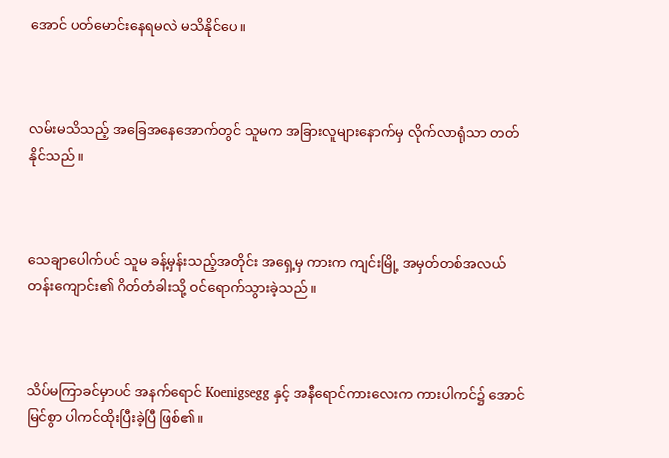အောင် ပတ်မောင်းနေရမလဲ မသိနိုင်ပေ။



လမ်းမသိသည့် အခြေအနေအောက်တွင် သူမက အခြားလူများနောက်မှ လိုက်လာရုံသာ တတ်နိုင်သည်။



သေချာပေါက်ပင် သူမ ခန့်မှန်းသည့်အတိုင်း အရှေ့မှ ကားက ကျင်းမြို့ အမှတ်တစ်အလယ်တန်းကျောင်း၏ ဂိတ်တံခါးသို့ ဝင်ရောက်သွားခဲ့သည်။



သိပ်မကြာခင်မှာပင် အနက်ရောင် Koenigsegg နှင့် အနီရောင်ကားလေးက ကားပါကင်၌ အောင်မြင်စွာ ပါကင်ထိုးပြီးခဲ့ပြီ ဖြစ်၏။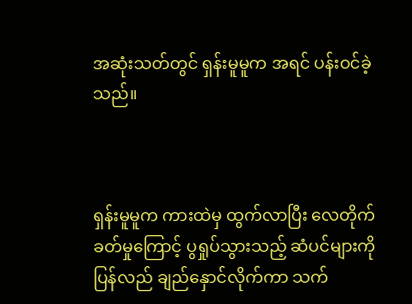အဆုံးသတ်တွင် ရှန်းမူမူက အရင် ပန်းဝင်ခဲ့သည်။



ရှန်းမူမူက ကားထဲမှ ထွက်လာပြီး လေတိုက်ခတ်မှုကြောင့် ပွရှုပ်သွားသည့် ဆံပင်များကို ပြန်လည် ချည်နှောင်လိုက်ကာ သက်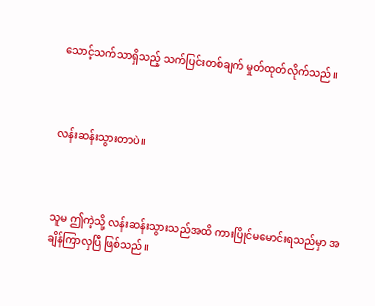သောင့်သက်သာရှိသည့် သက်ပြင်းတစ်ချက် မှုတ်ထုတ်လိုက်သည်။



လန်းဆန်းသွားတာပဲ။



သူမ ဤကဲ့သို့ လန်းဆန်းသွားသည်အထိ ကားပြိုင်မမောင်းရသည်မှာ အချိန်ကြာလှပြီ ဖြစ်သည်။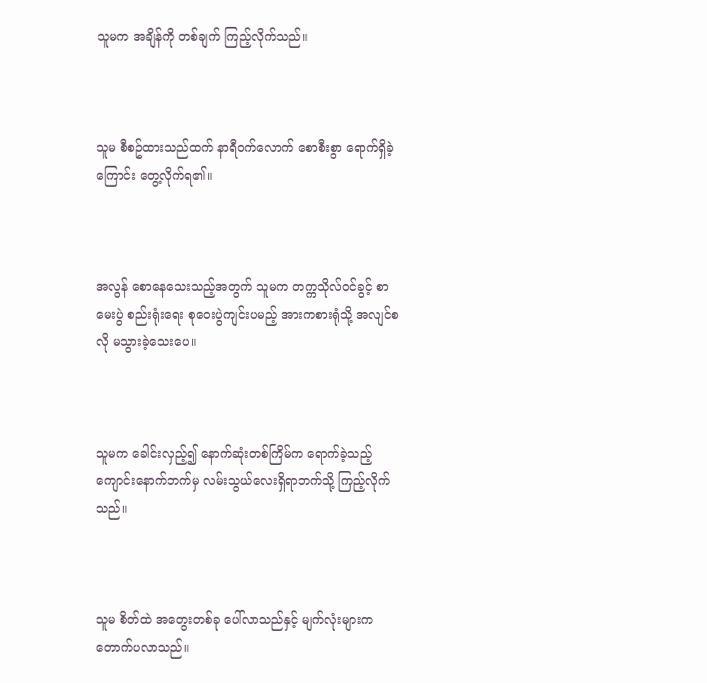သူမက အချိန်ကို တစ်ချက် ကြည့်လိုက်သည်။



သူမ စီစဥ်ထားသည်ထက် နာရီဝက်လောက် စောစီးစွာ ရောက်ရှိခဲ့ကြောင်း တွေ့လိုက်ရ၏။



အလွန် စောနေသေးသည့်အတွက် သူမက တက္ကသိုလ်ဝင်ခွင့် စာမေးပွဲ စည်းရုံးရေး စုဝေးပွဲကျင်းပမည့် အားကစားရုံသို့ အလျင်စလို မသွားခဲ့သေးပေ။



သူမက ခေါင်းလှည့်၍ နောက်ဆုံးတစ်ကြိမ်က ရောက်ခဲ့သည့် ကျောင်းနောက်ဘက်မှ လမ်းသွယ်လေးရှိရာဘက်သို့ ကြည့်လိုက်သည်။



သူမ စိတ်ထဲ အတွေးတစ်ခု ပေါ်လာသည်နှင့် မျက်လုံးများက တောက်ပလာသည်။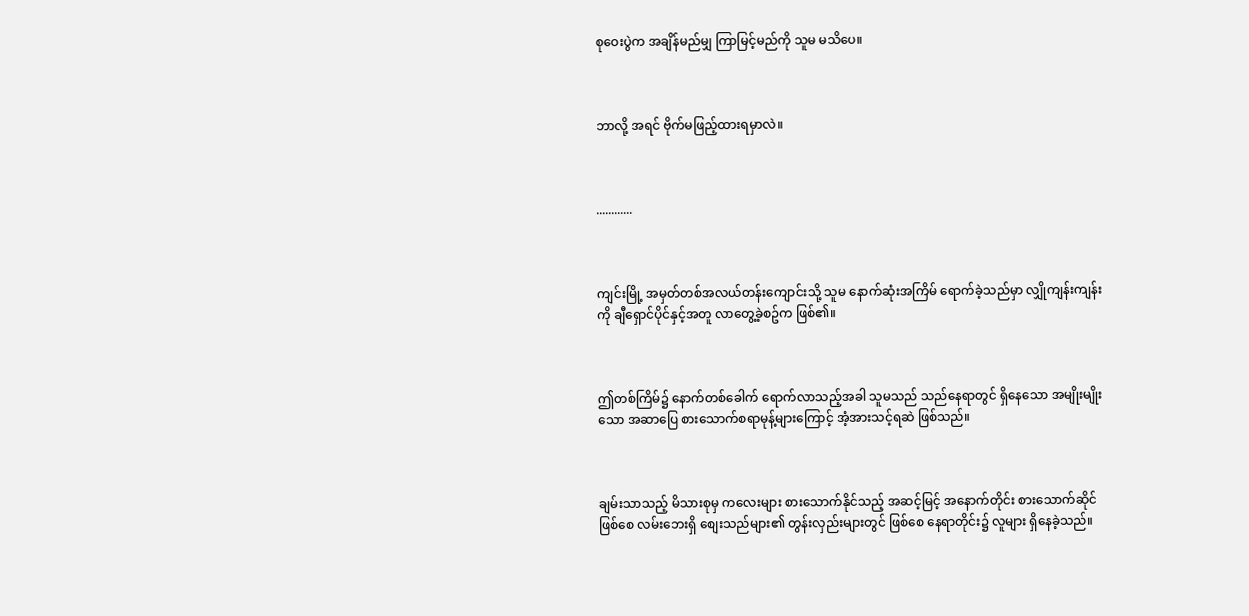စုဝေးပွဲက အချိန်မည်မျှ ကြာမြင့်မည်ကို သူမ မသိပေ။



ဘာလို့ အရင် ဗိုက်မဖြည့်ထားရမှာလဲ။



............



ကျင်းမြို့ အမှတ်တစ်အလယ်တန်းကျောင်းသို့ သူမ နောက်ဆုံးအကြိမ် ရောက်ခဲ့သည်မှာ လျှိုကျန်းကျန်းကို ချီရှောင်ပိုင်နှင့်အတူ လာတွေ့ခဲ့စဥ်က ဖြစ်၏။



ဤတစ်ကြိမ်၌ နောက်တစ်ခေါက် ရောက်လာသည့်အခါ သူမသည် သည်နေရာတွင် ရှိနေသော အမျိုးမျိုးသော အဆာပြေ စားသောက်စရာမုန့်များကြောင့် အံ့အားသင့်ရဆဲ ဖြစ်သည်။



ချမ်းသာသည့် မိသားစုမှ ကလေးများ စားသောက်နိုင်သည့် အဆင့်မြင့် အနောက်တိုင်း စားသောက်ဆိုင်ဖြစ်စေ လမ်းဘေးရှိ စျေးသည်များ၏ တွန်းလှည်းများတွင် ဖြစ်စေ နေရာတိုင်း၌ လူများ ရှိနေခဲ့သည်။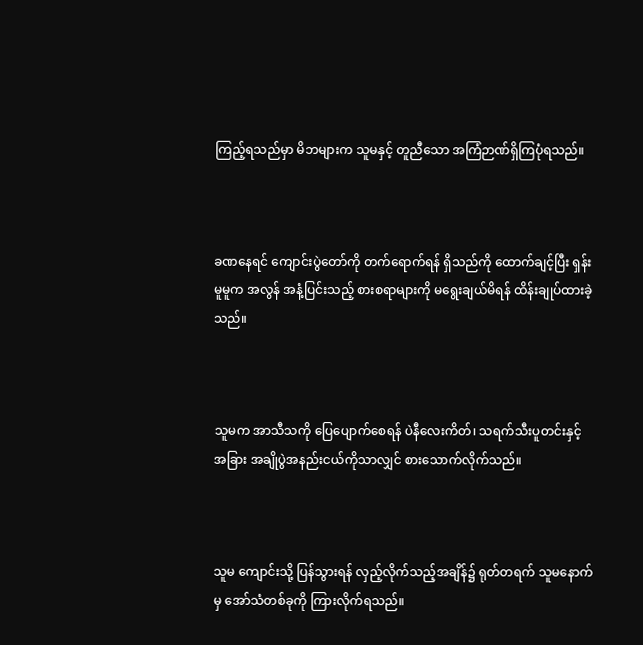ကြည့်ရသည်မှာ မိဘများက သူမနှင့် တူညီသော အကြံဉာဏ်ရှိကြပုံရသည်။



ခဏနေရင် ကျောင်းပွဲတော်ကို တက်ရောက်ရန် ရှိသည်ကို ထောက်ချင့်ပြီး ရှန်းမူမူက အလွန် အနံ့ပြင်းသည့် စားစရာများကို မရွေးချယ်မိရန် ထိန်းချုပ်ထားခဲ့သည်။



သူမက အာသီသကို ပြေပျောက်စေရန် ပဲနီလေးကိတ်၊ သရက်သီးပူတင်းနှင့် အခြား အချိုပွဲအနည်းငယ်ကိုသာလျှင် စားသောက်လိုက်သည်။



သူမ ကျောင်းသို့ ပြန်သွားရန် လှည့်လိုက်သည့်အချိန်၌ ရုတ်တရက် သူမနောက်မှ အော်သံတစ်ခုကို ကြားလိုက်ရသည်။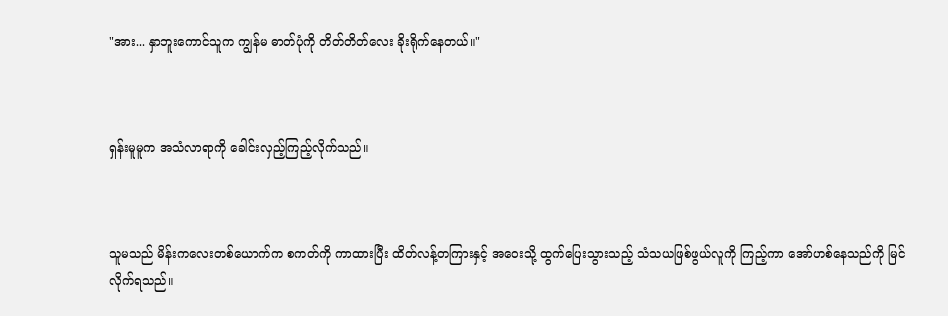"အား... နှာဘူးကောင်သူက ကျွန်မ ဓာတ်ပုံကို တိတ်တိတ်လေး ခိုးရိုက်နေတယ်။"



ရှန်းမူမူက အသံလာရာကို ခေါင်းလှည့်ကြည့်လိုက်သည်။



သူမသည် မိန်းကလေးတစ်ယောက်က စကတ်ကို ကာထားပြီး ထိတ်လန့်တကြားနှင့် အဝေးသို့ ထွက်ပြေးသွားသည့် သံသယဖြစ်ဖွယ်လူကို ကြည့်ကာ အော်ဟစ်နေသည်ကို မြင်လိုက်ရသည်။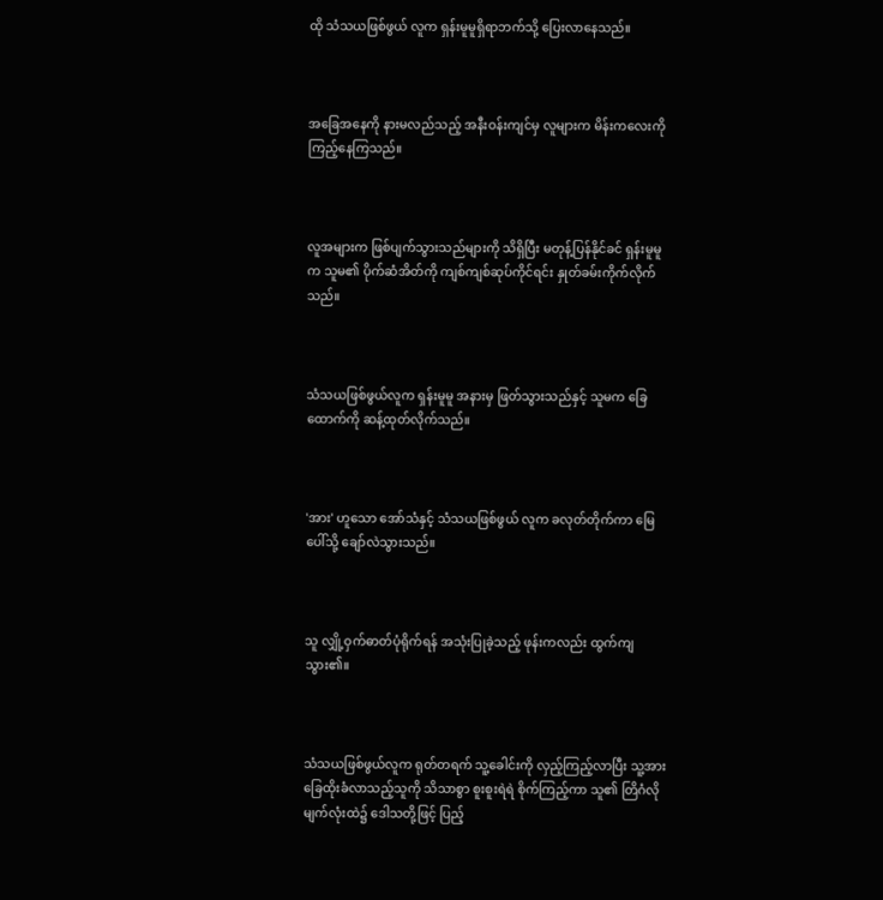ထို သံသယဖြစ်ဖွယ် လူက ရှန်းမူမူရှိရာဘက်သို့ ပြေးလာနေသည်။



အခြေအနေကို နားမလည်သည့် အနီးဝန်းကျင်မှ လူများက မိန်းကလေးကို ကြည့်နေကြသည်။



လူအများက ဖြစ်ပျက်သွားသည်များကို သိရှိပြီး မတုန့်ပြန်နိုင်ခင် ရှန်းမူမူက သူမ၏ ပိုက်ဆံအိတ်ကို ကျစ်ကျစ်ဆုပ်ကိုင်ရင်း နှုတ်ခမ်းကိုက်လိုက်သည်။



သံသယဖြစ်ဖွယ်လူက ရှန်းမူမူ အနားမှ ဖြတ်သွားသည်နှင့် သူမက ခြေထောက်ကို ဆန့်ထုတ်လိုက်သည်။



'အား' ဟူသော အော်သံနှင့် သံသယဖြစ်ဖွယ် လူက ခလုတ်တိုက်ကာ မြေပေါ်သို့ ချော်လဲသွားသည်။



သူ လျှို့ဝှက်ဓာတ်ပုံရိုက်ရန် အသုံးပြုခဲ့သည့် ဖုန်းကလည်း ထွက်ကျသွား၏။



သံသယဖြစ်ဖွယ်လူက ရုတ်တရက် သူ့ခေါင်းကို လှည့်ကြည့်လာပြီး သူ့အား ခြေထိုးခံလာသည့်သူကို သိသာစွာ စူးစူးရဲရဲ စိုက်ကြည့်ကာ သူ၏ တြိဂံလိုမျက်လုံးထဲ၌ ဒေါသတို့ဖြင့် ပြည့်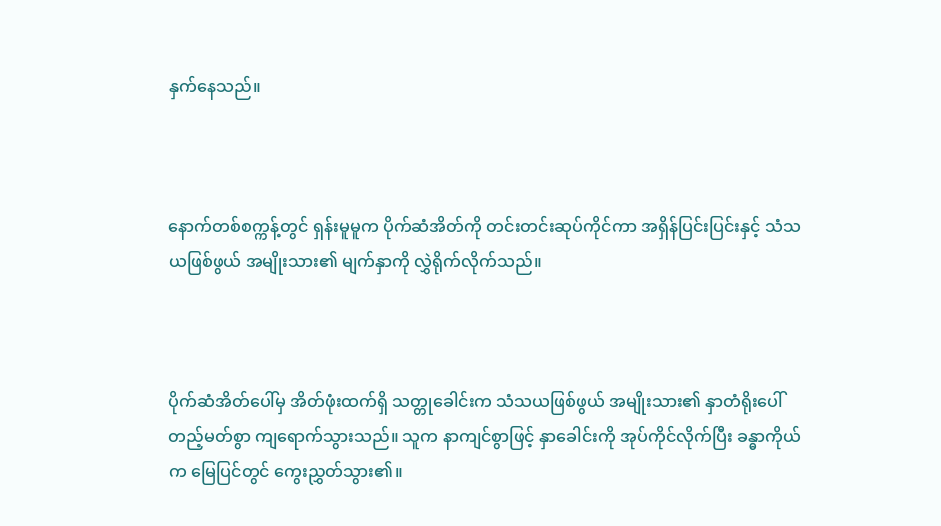နှက်နေသည်။



နောက်တစ်စက္ကန့်တွင် ရှန်းမူမူက ပိုက်ဆံအိတ်ကို တင်းတင်းဆုပ်ကိုင်ကာ အရှိန်ပြင်းပြင်းနှင့် သံသယဖြစ်ဖွယ် အမျိုးသား၏ မျက်နှာကို လွှဲရိုက်လိုက်သည်။



ပိုက်ဆံအိတ်ပေါ်မှ အိတ်ဖုံးထက်ရှိ သတ္တုခေါင်းက သံသယဖြစ်ဖွယ် အမျိုးသား၏ နှာတံရိုးပေါ် တည့်မတ်စွာ ကျရောက်သွားသည်။ သူက နာကျင်စွာဖြင့် နှာခေါင်းကို အုပ်ကိုင်လိုက်ပြီး ခန္ဓာကိုယ်က မြေပြင်တွင် ကွေးညွှတ်သွား၏။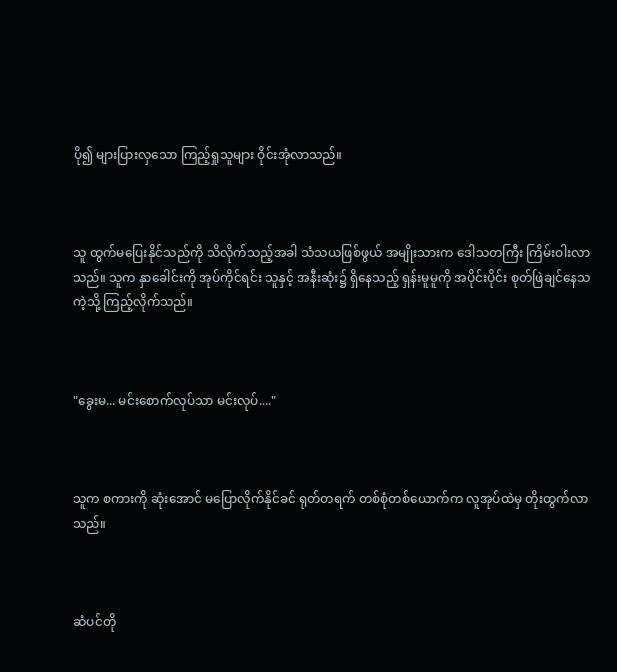ပို၍ များပြားလှသော ကြည့်ရှုသူများ ဝိုင်းအုံလာသည်။



သူ ထွက်မပြေးနိုင်သည်ကို သိလိုက်သည့်အခါ သံသယဖြစ်ဖွယ် အမျိုးသားက ဒေါသတကြီး ကြိမ်းဝါးလာသည်။ သူက နှာခေါင်းကို အုပ်ကိုင်ရင်း သူနှင့် အနီးဆုံး၌ ရှိနေသည့် ရှန်းမူမူကို အပိုင်းပိုင်း စုတ်ဖြဲချင်နေသကဲ့သို့ ကြည့်လိုက်သည်။



"ခွေးမ... မင်းစောက်လုပ်သာ မင်းလုပ်...."



သူက စကားကို ဆုံးအောင် မပြောလိုက်နိုင်ခင် ရုတ်တရက် တစ်စုံတစ်ယောက်က လူအုပ်ထဲမှ တိုးထွက်လာသည်။



ဆံပင်တို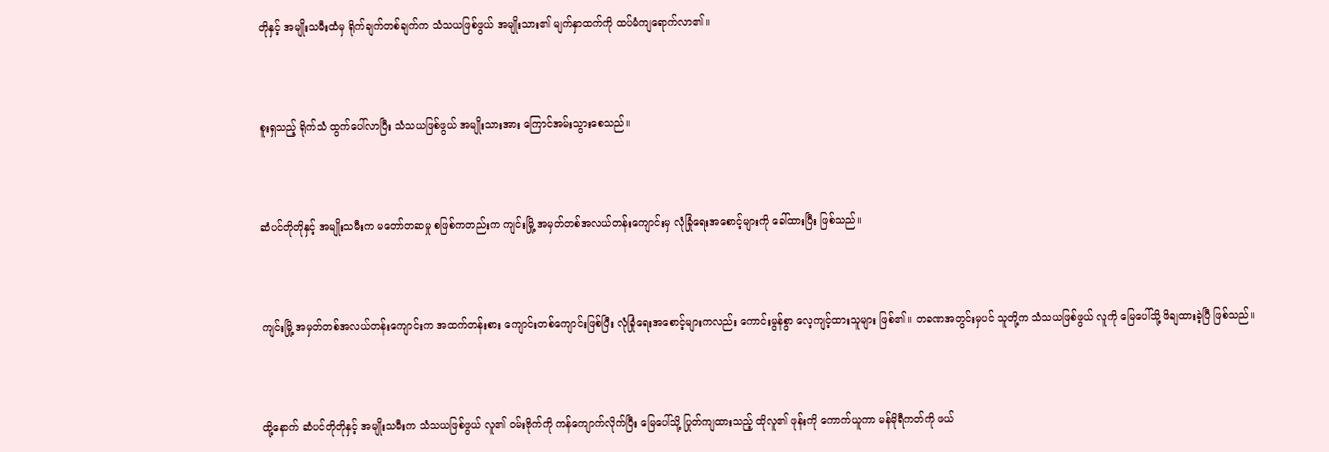တိုနှင့် အမျိုးသမီးထံမှ ရိုက်ချက်တစ်ချက်က သံသယဖြစ်ဖွယ် အမျိုးသား၏ မျက်နှာထက်ကို ထပ်မံကျရောက်လာ၏။



စူးရှသည့် ရိုက်သံ ထွက်ပေါ်လာပြီး သံသယဖြစ်ဖွယ် အမျိုးသားအား ကြောင်အမ်းသွားစေသည်။



ဆံပင်တိုတိုနှင့် အမျိုးသမီးက မတော်တဆမှု စဖြစ်ကတည်းက ကျင်းမြို့ အမှတ်တစ်အလယ်တန်းကျောင်းမှ လုံခြုံရေးအစောင့်များကို ခေါ်ထားပြီး ဖြစ်သည်။



ကျင်းမြို့ အမှတ်တစ်အလယ်တန်းကျောင်းက အထက်တန်းစား ကျောင်းတစ်ကျောင်းဖြစ်ပြီး လုံခြုံရေးအစောင့်များကလည်း ကောင်းမွန်စွာ လေ့ကျင့်ထားသူများ ဖြစ်၏။ တခဏအတွင်းမှပင် သူတို့က သံသယဖြစ်ဖွယ် လူကို မြေပေါ်သို့ ဖိချထားခဲ့ပြီ ဖြစ်သည်။



ထို့နောက် ဆံပင်တိုတိုနှင့် အမျိုးသမီးက သံသယဖြစ်ဖွယ် လူ၏ ဝမ်းဗိုက်ကို ကန်ကျောက်လိုက်ပြီး မြေပေါ်သို့ ပြုတ်ကျထားသည့် ထိုလူ၏ ဖုန်းကို ကောက်ယူကာ မန်မိုရီကတ်ကို ဖယ်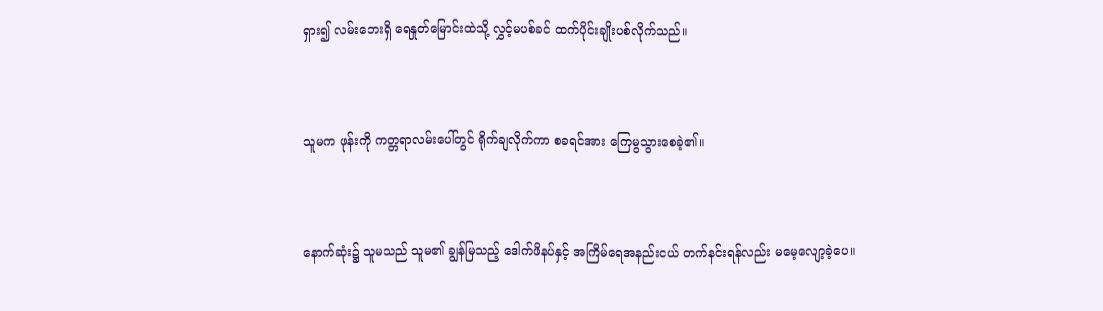ရှား၍ လမ်းဘေးရှိ ရေနှုတ်မြောင်းထဲသို့ လွှင့်မပစ်ခင် ထက်ပိုင်းချိုးပစ်လိုက်သည်။



သူမက ဖုန်းကို ကတ္တရာလမ်းပေါ်တွင် ရိုက်ချလိုက်ကာ စခရင်အား ကြေမွသွားစေခဲ့၏။



နောက်ဆုံး၌ သူမသည် သူမ၏ ချွန်မြသည့် ဒေါက်ဖိနပ်နှင့် အကြိမ်ရေအနည်းငယ် တက်နင်းရန်လည်း မမေ့လျော့ခဲ့ပေ။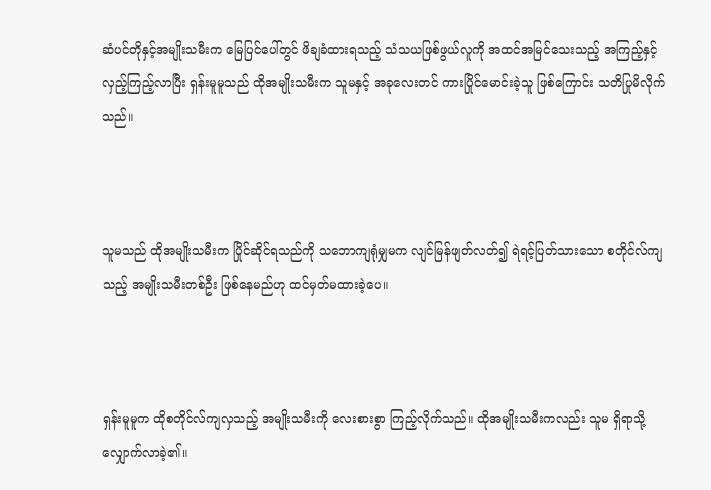ဆံပင်တိုနှင့်အမျိုးသမီးက မြေပြင်ပေါ်တွင် ဖိချခံထားရသည့် သံသယဖြစ်ဖွယ်လူကို အထင်အမြင်သေးသည့် အကြည့်နှင့် လှည့်ကြည့်လာပြီး ရှန်းမူမူသည် ထိုအမျိုးသမီးက သူမနှင့် အခုလေးတင် ကားပြိုင်မောင်းခဲ့သူ ဖြစ်ကြောင်း သတိပြုမိလိုက်သည်။



သူမသည် ထိုအမျိုးသမီးက ပြိုင်ဆိုင်ရသည်ကို သဘောကျရုံမျှမက လျင်မြန်ဖျတ်လတ်၍ ရဲရင့်ပြတ်သားသော စတိုင်လ်ကျသည့် အမျိုးသမီးတစ်ဦး ဖြစ်နေမည်ဟု ထင်မှတ်မထားခဲ့ပေ။



ရှန်းမူမူက ထိုစတိုင်လ်ကျလှသည့် အမျိုးသမီးကို လေးစားစွာ ကြည့်လိုက်သည်။ ထိုအမျိုးသမီးကလည်း သူမ ရှိရာသို့ လျှောက်လာခဲ့၏။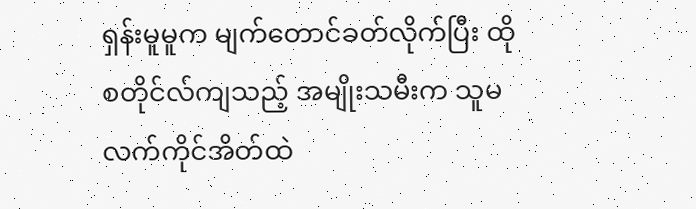ရှန်းမူမူက မျက်တောင်ခတ်လိုက်ပြီး ထိုစတိုင်လ်ကျသည့် အမျိုးသမီးက သူမ လက်ကိုင်အိတ်ထဲ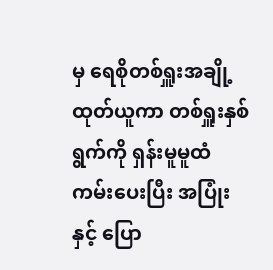မှ ရေစိုတစ်ရှူးအချို့ ထုတ်ယူကာ တစ်ရှူးနှစ်ရွက်ကို ရှန်းမူမူထံ ကမ်းပေးပြီး အပြုံးနှင့် ပြော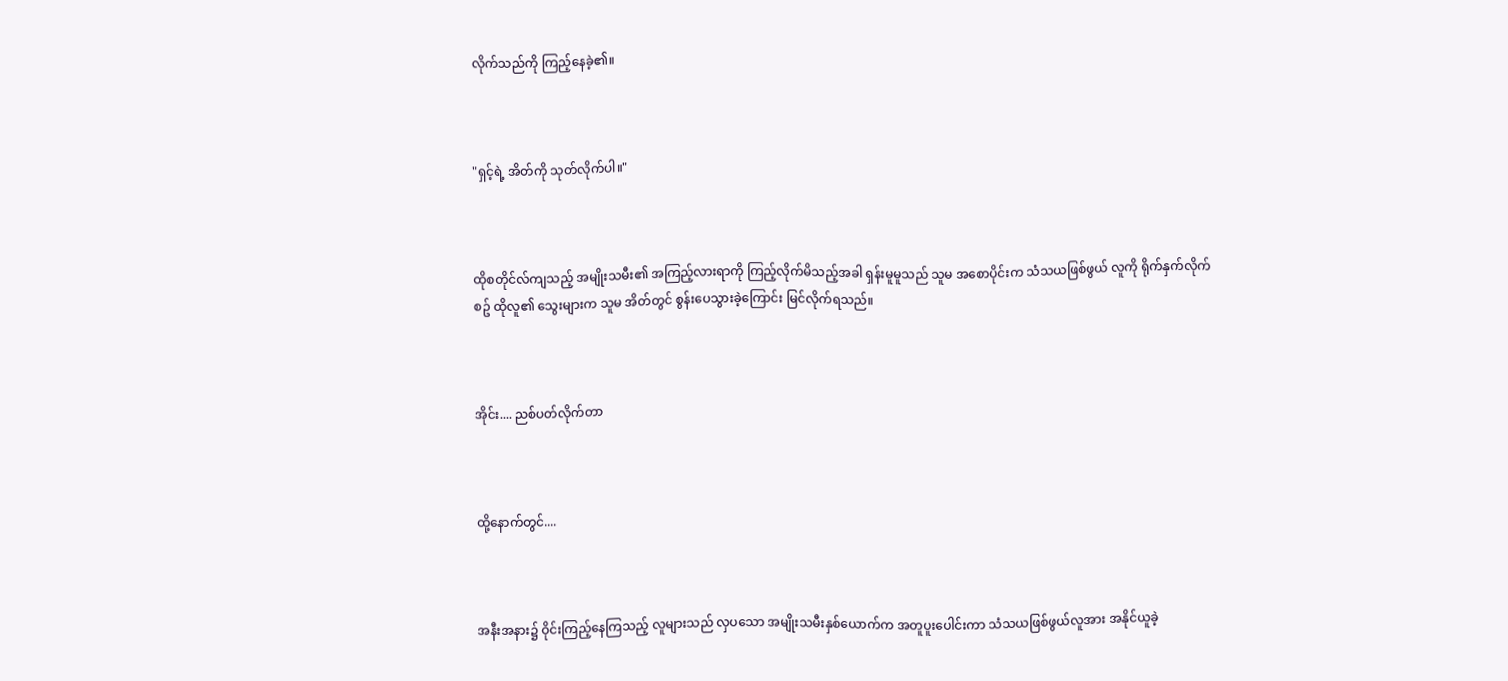လိုက်သည်ကို ကြည့်နေခဲ့၏။



"ရှင့်ရဲ့ အိတ်ကို သုတ်လိုက်ပါ။"



ထိုစတိုင်လ်ကျသည့် အမျိုးသမီး၏ အကြည့်လားရာကို ကြည့်လိုက်မိသည့်အခါ ရှန်းမူမူသည် သူမ အစောပိုင်းက သံသယဖြစ်ဖွယ် လူကို ရိုက်နှက်လိုက်စဥ် ထိုလူ၏ သွေးများက သူမ အိတ်တွင် စွန်းပေသွားခဲ့ကြောင်း မြင်လိုက်ရသည်။



အိုင်း.... ညစ်ပတ်လိုက်တာ



ထို့နောက်တွင်....



အနီးအနား၌ ဝိုင်းကြည့်နေကြသည့် လူများသည် လှပသော အမျိုးသမီးနှစ်ယောက်က အတူပူးပေါင်းကာ သံသယဖြစ်ဖွယ်လူအား အနိုင်ယူခဲ့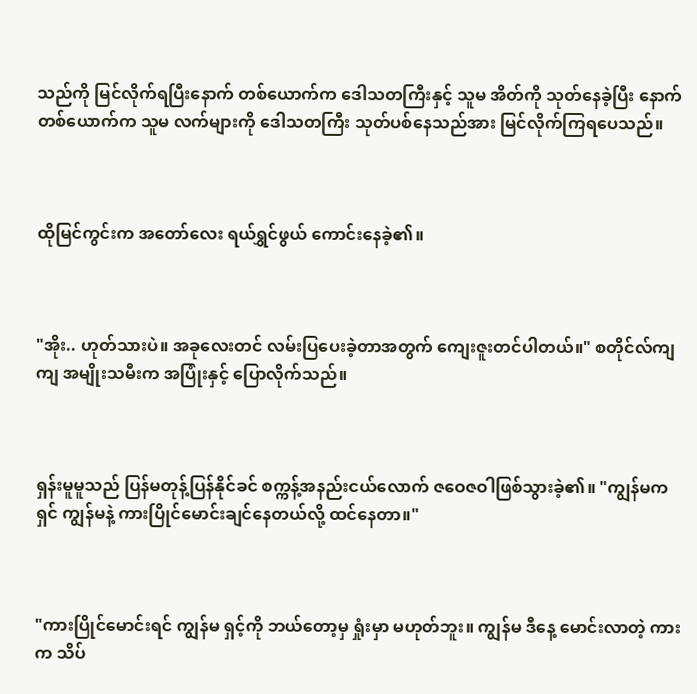သည်ကို မြင်လိုက်ရပြီးနောက် တစ်ယောက်က ဒေါသတကြီးနှင့် သူမ အိတ်ကို သုတ်နေခဲ့ပြီး နောက်တစ်ယောက်က သူမ လက်များကို ဒေါသတကြီး သုတ်ပစ်နေသည်အား မြင်လိုက်ကြရပေသည်။



ထိုမြင်ကွင်းက အတော်လေး ရယ်ရွှင်ဖွယ် ကောင်းနေခဲ့၏။



"အိုး.. ဟုတ်သားပဲ။ အခုလေးတင် လမ်းပြပေးခဲ့တာအတွက် ကျေးဇူးတင်ပါတယ်။" စတိုင်လ်ကျကျ အမျိုးသမီးက အပြုံးနှင့် ပြောလိုက်သည်။



ရှန်းမူမူသည် ပြန်မတုန့်ပြန်နိုင်ခင် စက္ကန့်အနည်းငယ်လောက် ဇဝေဇဝါဖြစ်သွားခဲ့၏။ "ကျွန်မက ရှင် ကျွန်မနဲ့ ကားပြိုင်မောင်းချင်နေတယ်လို့ ထင်နေတာ။"



"ကားပြိုင်မောင်းရင် ကျွန်မ ရှင့်ကို ဘယ်တော့မှ ရှုံးမှာ မဟုတ်ဘူး။ ကျွန်မ ဒီနေ့ မောင်းလာတဲ့ ကားက သိပ်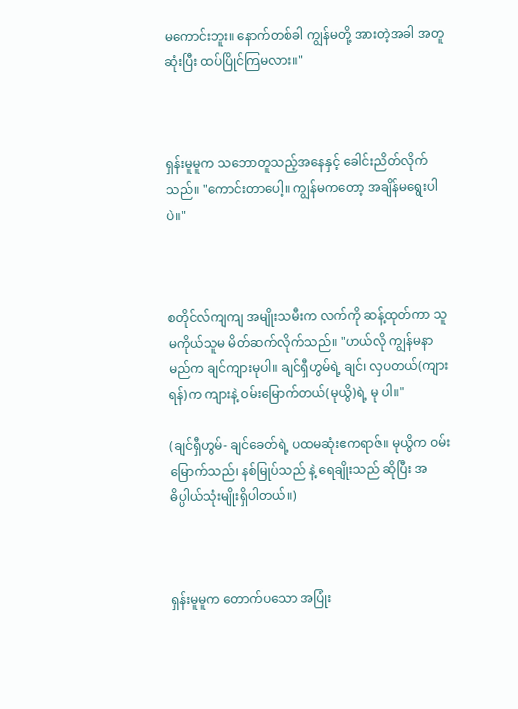မကောင်းဘူး။ နောက်တစ်ခါ ကျွန်မတို့ အားတဲ့အခါ အတူဆုံးပြီး ထပ်ပြိုင်ကြမလား။"



ရှန်းမူမူက သဘောတူသည့်အနေနှင့် ခေါင်းညိတ်လိုက်သည်။ "ကောင်းတာပေါ့။ ကျွန်မကတော့ အချိန်မရွေးပါပဲ။"



စတိုင်လ်ကျကျ အမျိုးသမီးက လက်ကို ဆန့်ထုတ်ကာ သူမကိုယ်သူမ မိတ်ဆက်လိုက်သည်။ "ဟယ်လို ကျွန်မနာမည်က ချင်ကျားမုပါ။ ချင်ရှီဟွမ်ရဲ့ ချင်၊ လှပတယ်(ကျားရန်)က ကျားနဲ့ ဝမ်းမြောက်တယ်(မုယွိ)ရဲ့ မု ပါ။"

(ချင်ရှီဟွမ်- ချင်ခေတ်ရဲ့ ပထမဆုံးဧကရာဇ်။ မုယွိက ဝမ်းမြောက်သည်၊ နစ်မြုပ်သည် နဲ့ ရေချိုးသည် ဆိုပြီး အဓိပ္ပါယ်သုံးမျိုးရှိပါတယ်။)



ရှန်းမူမူက တောက်ပသော အပြုံး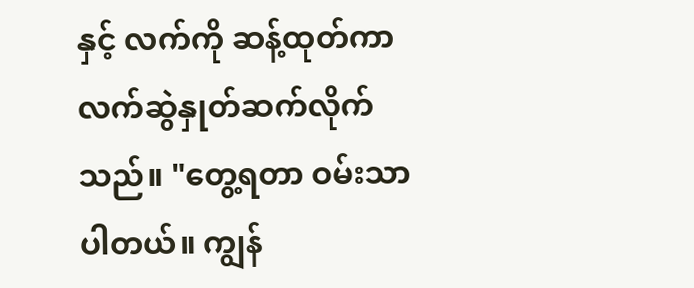နှင့် လက်ကို ဆန့်ထုတ်ကာ လက်ဆွဲနှုတ်ဆက်လိုက်သည်။ "တွေ့ရတာ ဝမ်းသာပါတယ်။ ကျွန်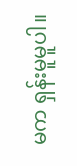မက ရှန်းမူမူပါ။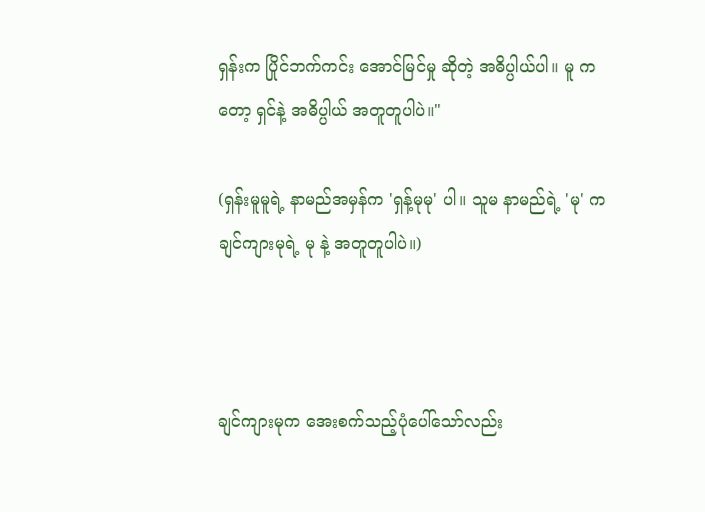ရှန်းက ပြိုင်ဘက်ကင်း အောင်မြင်မှု ဆိုတဲ့ အဓိပ္ပါယ်ပါ။ မူ ကတော့ ရှင်နဲ့ အဓိပ္ပါယ် အတူတူပါပဲ။"

(ရှန်းမူမူရဲ့ နာမည်အမှန်က 'ရှန့်မုမု' ပါ။ သူမ နာမည်ရဲ့ 'မု' က ချင်ကျားမုရဲ့ မု နဲ့ အတူတူပါပဲ။)



ချင်ကျားမုက အေးစက်သည့်ပုံပေါ်သော်လည်း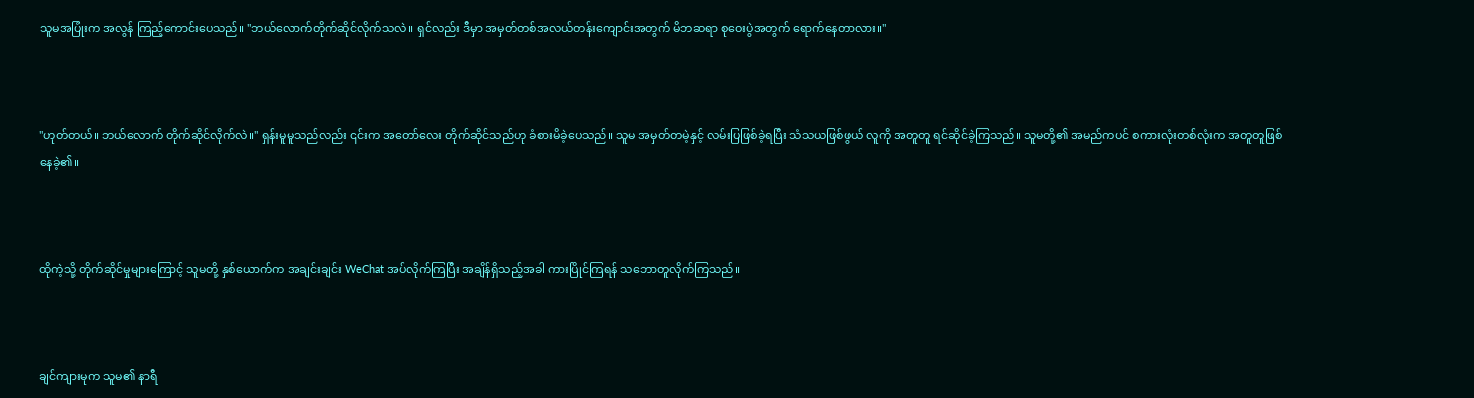သူမအပြုံးက အလွန် ကြည့်ကောင်းပေသည်။ "ဘယ်လောက်တိုက်ဆိုင်လိုက်သလဲ။ ရှင်လည်း ဒီမှာ အမှတ်တစ်အလယ်တန်းကျောင်းအတွက် မိဘဆရာ စုဝေးပွဲအတွက် ရောက်နေတာလား။"



"ဟုတ်တယ်။ ဘယ်လောက် တိုက်ဆိုင်လိုက်လဲ။" ရှန်းမူမူသည်လည်း ၎င်းက အတော်လေး တိုက်ဆိုင်သည်ဟု ခံစားမိခဲ့ပေသည်။ သူမ အမှတ်တမဲ့နှင့် လမ်းပြဖြစ်ခဲ့ရပြီး သံသယဖြစ်ဖွယ် လူကို အတူတူ ရင်ဆိုင်ခဲ့ကြသည်။ သူမတို့၏ အမည်ကပင် စကားလုံးတစ်လုံးက အတူတူဖြစ်နေခဲ့၏။



ထိုကဲ့သို့ တိုက်ဆိုင်မှုများကြောင့် သူမတို့ နှစ်ယောက်က အချင်းချင်း WeChat အပ်လိုက်ကြပြီး အချိန်ရှိသည့်အခါ ကားပြိုင်ကြရန် သဘောတူလိုက်ကြသည်။



ချင်ကျားမုက သူမ၏ နာရီ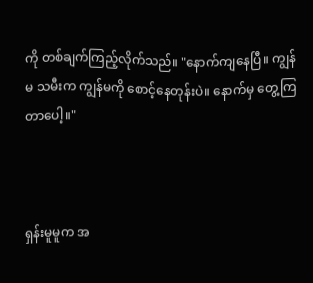ကို တစ်ချက်ကြည့်လိုက်သည်။ "နောက်ကျနေပြီ။ ကျွန်မ သမီးက ကျွန်မကို စောင့်နေတုန်းပဲ။ နောက်မှ တွေ့ကြတာပေါ့။"



ရှန်းမူမူက အ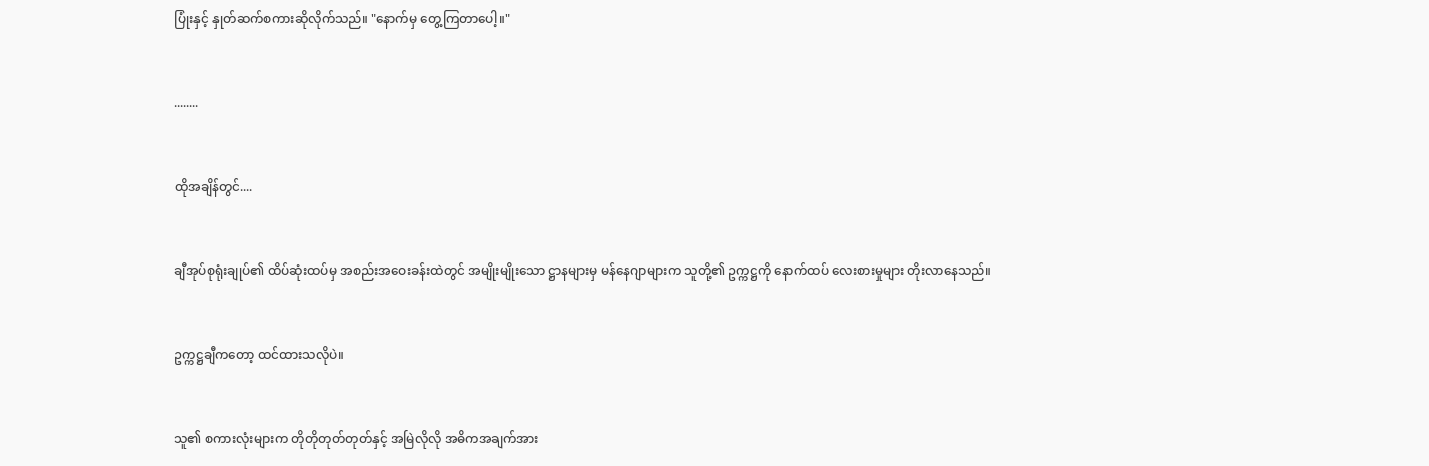ပြုံးနှင့် နှုတ်ဆက်စကားဆိုလိုက်သည်။ "နောက်မှ တွေ့ကြတာပေါ့။"



........



ထိုအချိန်တွင်....



ချီအုပ်စုရုံးချုပ်၏ ထိပ်ဆုံးထပ်မှ အစည်းအဝေးခန်းထဲတွင် အမျိုးမျိုးသော ဋ္ဌာနများမှ မန်နေဂျာများက သူတို့၏ ဥက္ကဋ္ဌကို နောက်ထပ် လေးစားမှုများ တိုးလာနေသည်။



ဥက္ကဋ္ဌချီကတော့ ထင်ထားသလိုပဲ။



သူ၏ စကားလုံးများက တိုတိုတုတ်တုတ်နှင့် အမြဲလိုလို အဓိကအချက်အား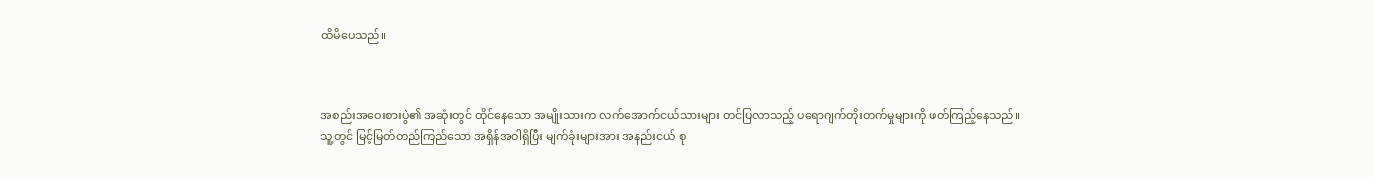ထိမိပေသည်။



အစည်းအဝေးစားပွဲ၏ အဆုံးတွင် ထိုင်နေသော အမျိုးသားက လက်အောက်ငယ်သားများ တင်ပြလာသည့် ပရောဂျက်တိုးတက်မှုများကို ဖတ်ကြည့်နေသည်။ သူ့တွင် မြင့်မြတ်တည်ကြည်သော အရှိန်အဝါရှိပြီး မျက်ခုံးများအား အနည်းငယ် စု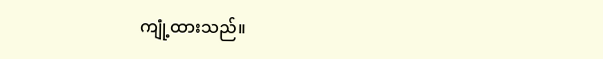ကျုံ့ထားသည်။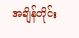အချိန်တိုင်း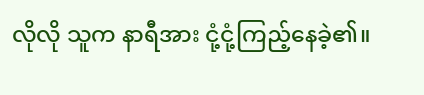လိုလို သူက နာရီအား ငုံ့ငုံ့ကြည့်နေခဲ့၏။